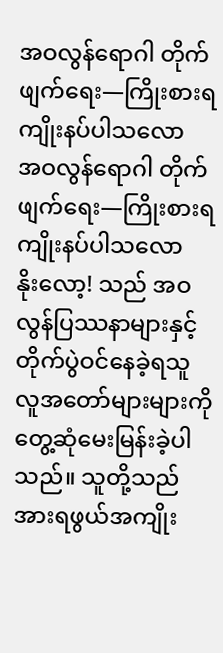အဝလွန်ရောဂါ တိုက်ဖျက်ရေး—ကြိုးစားရကျိုးနပ်ပါသလော
အဝလွန်ရောဂါ တိုက်ဖျက်ရေး—ကြိုးစားရကျိုးနပ်ပါသလော
နိုးလော့! သည် အဝလွန်ပြဿနာများနှင့် တိုက်ပွဲဝင်နေခဲ့ရသူ လူအတော်များများကို တွေ့ဆုံမေးမြန်းခဲ့ပါသည်။ သူတို့သည် အားရဖွယ်အကျိုး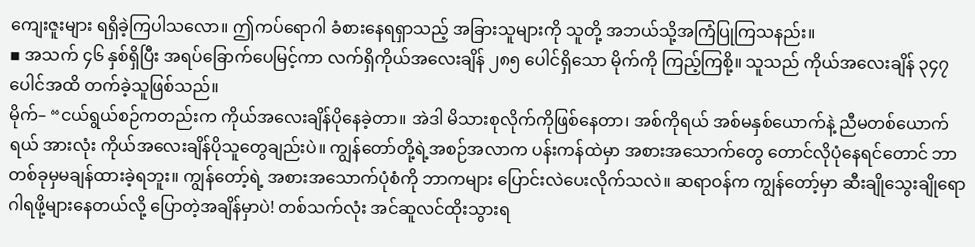ကျေးဇူးများ ရရှိခဲ့ကြပါသလော။ ဤကပ်ရောဂါ ခံစားနေရရှာသည့် အခြားသူများကို သူတို့ အဘယ်သို့အကြံပြုကြသနည်း။
▪ အသက် ၄၆ နှစ်ရှိပြီး အရပ်ခြောက်ပေမြင့်ကာ လက်ရှိကိုယ်အလေးချိန် ၂၈၅ ပေါင်ရှိသော မိုက်ကို ကြည့်ကြစို့။ သူသည် ကိုယ်အလေးချိန် ၃၄၇ ပေါင်အထိ တက်ခဲ့သူဖြစ်သည်။
မိုက်– “ငယ်ရွယ်စဉ်ကတည်းက ကိုယ်အလေးချိန်ပိုနေခဲ့တာ။ အဲဒါ မိသားစုလိုက်ကိုဖြစ်နေတာ၊ အစ်ကိုရယ် အစ်မနှစ်ယောက်နဲ့ ညီမတစ်ယောက်ရယ် အားလုံး ကိုယ်အလေးချိန်ပိုသူတွေချည်းပဲ။ ကျွန်တော်တို့ရဲ့အစဉ်အလာက ပန်းကန်ထဲမှာ အစားအသောက်တွေ တောင်လိုပုံနေရင်တောင် ဘာတစ်ခုမှမချန်ထားခဲ့ရဘူး။ ကျွန်တော့်ရဲ့ အစားအသောက်ပုံစံကို ဘာကများ ပြောင်းလဲပေးလိုက်သလဲ။ ဆရာဝန်က ကျွန်တော့်မှာ ဆီးချိုသွေးချိုရောဂါရဖို့များနေတယ်လို့ ပြောတဲ့အချိန်မှာပဲ! တစ်သက်လုံး အင်ဆူလင်ထိုးသွားရ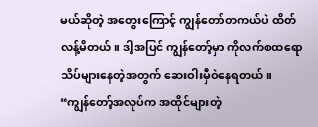မယ်ဆိုတဲ့ အတွေးကြောင့် ကျွန်တော်တကယ်ပဲ ထိတ်လန့်မိတယ်။ ဒါ့အပြင် ကျွန်တော့်မှာ ကိုလက်စထရောသိပ်များနေတဲ့အတွက် ဆေးဝါးမှီဝဲနေရတယ်။
“ကျွန်တော့်အလုပ်က အထိုင်များတဲ့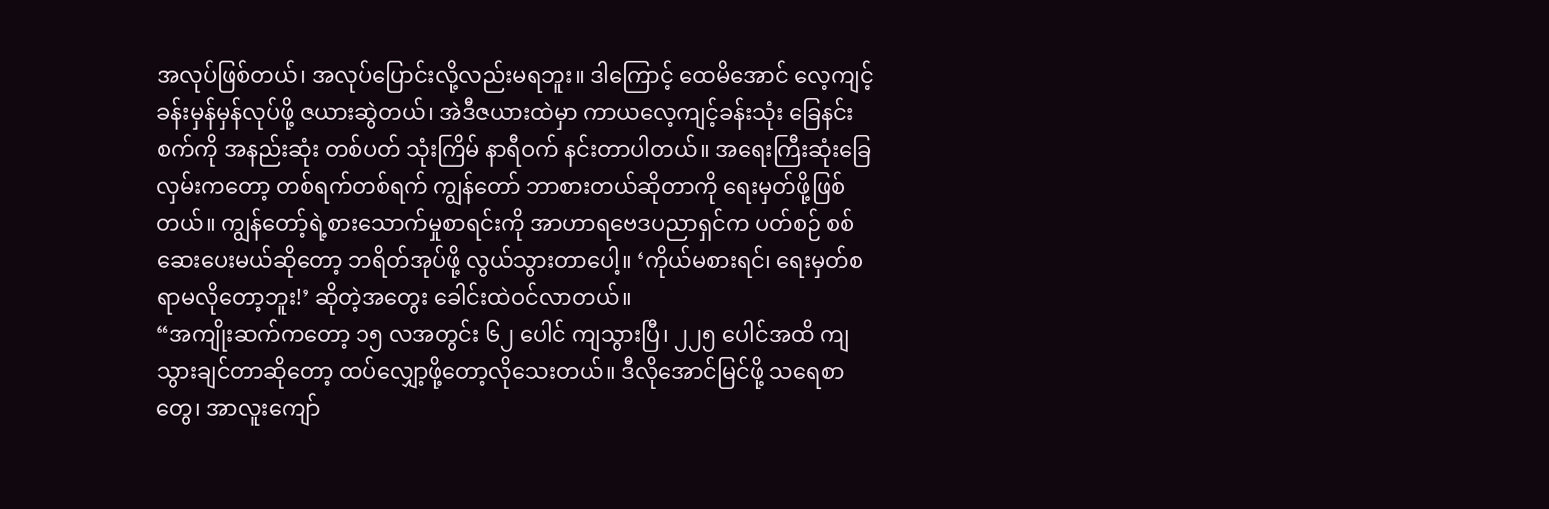အလုပ်ဖြစ်တယ်၊ အလုပ်ပြောင်းလို့လည်းမရဘူး။ ဒါကြောင့် ထေမိအောင် လေ့ကျင့်ခန်းမှန်မှန်လုပ်ဖို့ ဇယားဆွဲတယ်၊ အဲဒီဇယားထဲမှာ ကာယလေ့ကျင့်ခန်းသုံး ခြေနင်းစက်ကို အနည်းဆုံး တစ်ပတ် သုံးကြိမ် နာရီဝက် နင်းတာပါတယ်။ အရေးကြီးဆုံးခြေလှမ်းကတော့ တစ်ရက်တစ်ရက် ကျွန်တော် ဘာစားတယ်ဆိုတာကို ရေးမှတ်ဖို့ဖြစ်တယ်။ ကျွန်တော့်ရဲ့စားသောက်မှုစာရင်းကို အာဟာရဗေဒပညာရှင်က ပတ်စဉ် စစ်ဆေးပေးမယ်ဆိုတော့ ဘရိတ်အုပ်ဖို့ လွယ်သွားတာပေါ့။ ‘ကိုယ်မစားရင်၊ ရေးမှတ်စရာမလိုတော့ဘူး!’ ဆိုတဲ့အတွေး ခေါင်းထဲဝင်လာတယ်။
“အကျိုးဆက်ကတော့ ၁၅ လအတွင်း ၆၂ ပေါင် ကျသွားပြီ၊ ၂၂၅ ပေါင်အထိ ကျသွားချင်တာဆိုတော့ ထပ်လျှော့ဖို့တော့လိုသေးတယ်။ ဒီလိုအောင်မြင်ဖို့ သရေစာတွေ၊ အာလူးကျော်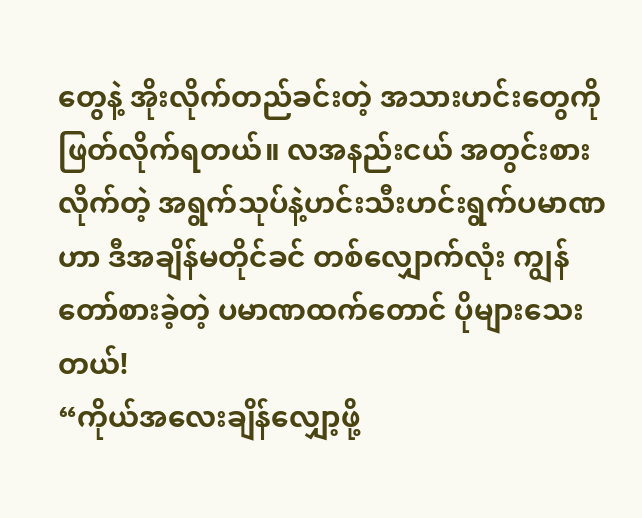တွေနဲ့ အိုးလိုက်တည်ခင်းတဲ့ အသားဟင်းတွေကို ဖြတ်လိုက်ရတယ်။ လအနည်းငယ် အတွင်းစားလိုက်တဲ့ အရွက်သုပ်နဲ့ဟင်းသီးဟင်းရွက်ပမာဏဟာ ဒီအချိန်မတိုင်ခင် တစ်လျှောက်လုံး ကျွန်တော်စားခဲ့တဲ့ ပမာဏထက်တောင် ပိုများသေးတယ်!
“ကိုယ်အလေးချိန်လျှော့ဖို့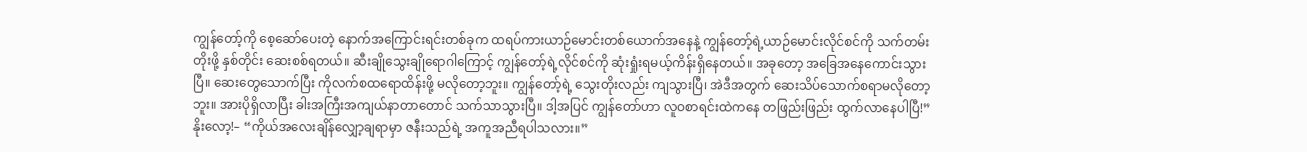ကျွန်တော့်ကို စေ့ဆော်ပေးတဲ့ နောက်အကြောင်းရင်းတစ်ခုက ထရပ်ကားယာဉ်မောင်းတစ်ယောက်အနေနဲ့ ကျွန်တော့်ရဲ့ယာဉ်မောင်းလိုင်စင်ကို သက်တမ်းတိုးဖို့ နှစ်တိုင်း ဆေးစစ်ရတယ်။ ဆီးချိုသွေးချိုရောဂါကြောင့် ကျွန်တော့်ရဲ့လိုင်စင်ကို ဆုံးရှုံးရမယ့်ကိန်းရှိနေတယ်။ အခုတော့ အခြေအနေကောင်းသွားပြီ။ ဆေးတွေသောက်ပြီး ကိုလက်စထရောထိန်းဖို့ မလိုတော့ဘူး။ ကျွန်တော့်ရဲ့ သွေးတိုးလည်း ကျသွားပြီ၊ အဲဒီအတွက် ဆေးသိပ်သောက်စရာမလိုတော့ဘူး။ အားပိုရှိလာပြီး ခါးအကြီးအကျယ်နာတာတောင် သက်သာသွားပြီ။ ဒါ့အပြင် ကျွန်တော်ဟာ လူဝစာရင်းထဲကနေ တဖြည်းဖြည်း ထွက်လာနေပါပြီ!”
နိုးလော့!– “ကိုယ်အလေးချိန်လျှော့ချရာမှာ ဇနီးသည်ရဲ့ အကူအညီရပါသလား။”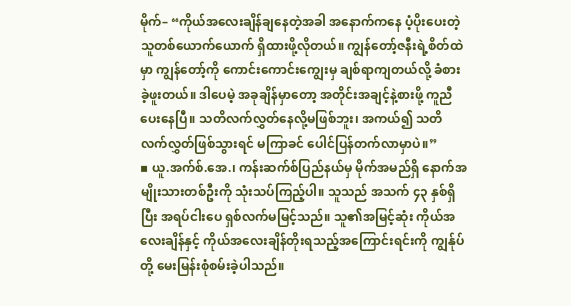မိုက်– “ကိုယ်အလေးချိန်ချနေတဲ့အခါ အနောက်ကနေ ပံ့ပိုးပေးတဲ့သူတစ်ယောက်ယောက် ရှိထားဖို့လိုတယ်။ ကျွန်တော့်ဇနီးရဲ့စိတ်ထဲမှာ ကျွန်တော့်ကို ကောင်းကောင်းကျွေးမှ ချစ်ရာကျတယ်လို့ ခံစားခဲ့ဖူးတယ်။ ဒါပေမဲ့ အခုချိန်မှာတော့ အတိုင်းအချင့်နဲ့စားဖို့ ကူညီပေးနေပြီ။ သတိလက်လွှတ်နေလို့မဖြစ်ဘူး၊ အကယ်၍ သတိလက်လွှတ်ဖြစ်သွားရင် မကြာခင် ပေါင်ပြန်တက်လာမှာပဲ။”
▪ ယူ.အက်စ်.အေ.၊ ကန်းဆက်စ်ပြည်နယ်မှ မိုက်အမည်ရှိ နောက်အမျိုးသားတစ်ဦးကို သုံးသပ်ကြည့်ပါ။ သူသည် အသက် ၄၃ နှစ်ရှိပြီး အရပ်ငါးပေ ရှစ်လက်မမြင့်သည်။ သူ၏အမြင့်ဆုံး ကိုယ်အလေးချိန်နှင့် ကိုယ်အလေးချိန်တိုးရသည့်အကြောင်းရင်းကို ကျွန်ုပ်တို့ မေးမြန်းစုံစမ်းခဲ့ပါသည်။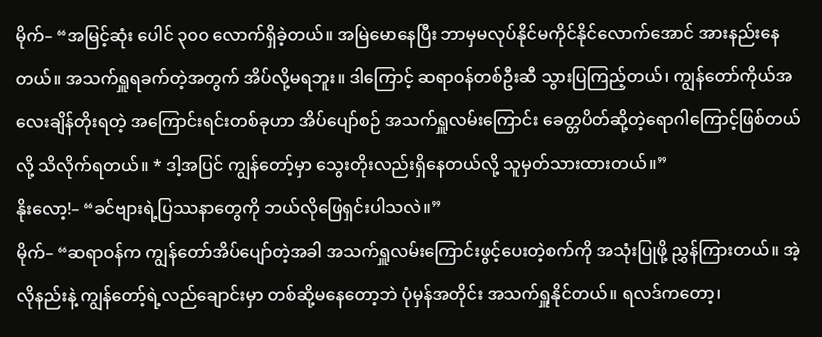မိုက်– “အမြင့်ဆုံး ပေါင် ၃၀၀ လောက်ရှိခဲ့တယ်။ အမြဲမောနေပြီး ဘာမှမလုပ်နိုင်မကိုင်နိုင်လောက်အောင် အားနည်းနေတယ်။ အသက်ရှူရခက်တဲ့အတွက် အိပ်လို့မရဘူး။ ဒါကြောင့် ဆရာဝန်တစ်ဦးဆီ သွားပြကြည့်တယ်၊ ကျွန်တော်ကိုယ်အလေးချိန်တိုးရတဲ့ အကြောင်းရင်းတစ်ခုဟာ အိပ်ပျော်စဉ် အသက်ရှူလမ်းကြောင်း ခေတ္တပိတ်ဆို့တဲ့ရောဂါကြောင့်ဖြစ်တယ်လို့ သိလိုက်ရတယ်။ * ဒါ့အပြင် ကျွန်တော့်မှာ သွေးတိုးလည်းရှိနေတယ်လို့ သူမှတ်သားထားတယ်။”
နိုးလော့!– “ခင်ဗျားရဲ့ပြဿနာတွေကို ဘယ်လိုဖြေရှင်းပါသလဲ။”
မိုက်– “ဆရာဝန်က ကျွန်တော်အိပ်ပျော်တဲ့အခါ အသက်ရှူလမ်းကြောင်းဖွင့်ပေးတဲ့စက်ကို အသုံးပြုဖို့ ညွှန်ကြားတယ်။ အဲ့လိုနည်းနဲ့ ကျွန်တော့်ရဲ့လည်ချောင်းမှာ တစ်ဆို့မနေတော့ဘဲ ပုံမှန်အတိုင်း အသက်ရှူနိုင်တယ်။ ရလဒ်ကတော့၊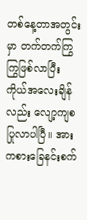တစ်နေ့တာအတွင်းမှာ တက်တက်ကြွကြွဖြစ်လာပြီး ကိုယ်အလေးချိန်လည်း လျော့ကျစပြုလာပါပြီ။ အားကစားခြေနင်းစက်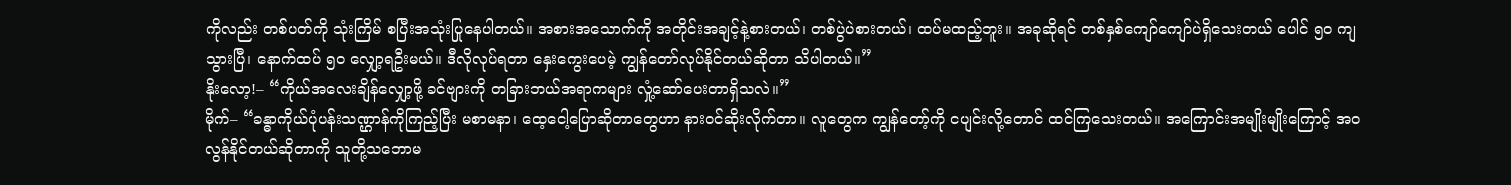ကိုလည်း တစ်ပတ်ကို သုံးကြိမ် စပြီးအသုံးပြုနေပါတယ်။ အစားအသောက်ကို အတိုင်းအချင့်နဲ့စားတယ်၊ တစ်ပွဲပဲစားတယ်၊ ထပ်မထည့်ဘူး။ အခုဆိုရင် တစ်နှစ်ကျော်ကျော်ပဲရှိသေးတယ် ပေါင် ၅၀ ကျသွားပြီ၊ နောက်ထပ် ၅၀ လျှော့ရဦးမယ်။ ဒီလိုလုပ်ရတာ နှေးကွေးပေမဲ့ ကျွန်တော်လုပ်နိုင်တယ်ဆိုတာ သိပါတယ်။”
နိုးလော့!– “ကိုယ်အလေးချိန်လျှော့ဖို့ ခင်ဗျားကို တခြားဘယ်အရာကများ လှုံ့ဆော်ပေးတာရှိသလဲ။”
မိုက်– “ခန္ဓာကိုယ်ပုံပန်းသဏ္ဌာန်ကိုကြည့်ပြီး မစာမနာ၊ ထေ့ငေါ့ပြောဆိုတာတွေဟာ နားဝင်ဆိုးလိုက်တာ။ လူတွေက ကျွန်တော့်ကို ငပျင်းလို့တောင် ထင်ကြသေးတယ်။ အကြောင်းအမျိုးမျိုးကြောင့် အဝလွန်နိုင်တယ်ဆိုတာကို သူတို့သဘောမ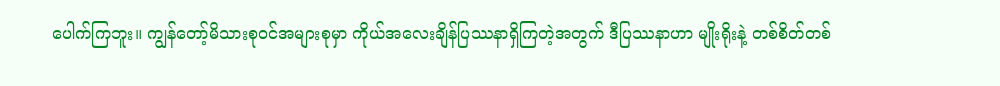ပေါက်ကြဘူး။ ကျွန်တော့်မိသားစုဝင်အများစုမှာ ကိုယ်အလေးချိန်ပြဿနာရှိကြတဲ့အတွက် ဒီပြဿနာဟာ မျိုးရိုးနဲ့ တစ်စိတ်တစ်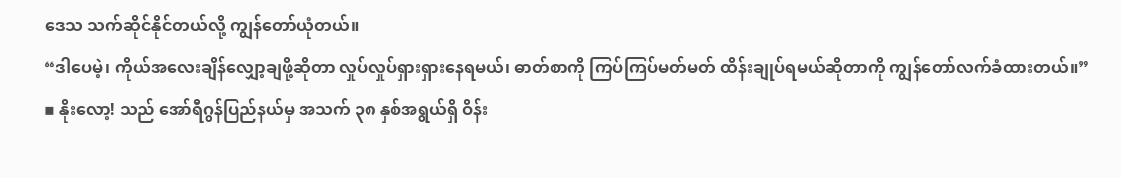ဒေသ သက်ဆိုင်နိုင်တယ်လို့ ကျွန်တော်ယုံတယ်။
“ဒါပေမဲ့၊ ကိုယ်အလေးချိန်လျှော့ချဖို့ဆိုတာ လှုပ်လှုပ်ရှားရှားနေရမယ်၊ ဓာတ်စာကို ကြပ်ကြပ်မတ်မတ် ထိန်းချုပ်ရမယ်ဆိုတာကို ကျွန်တော်လက်ခံထားတယ်။”
▪ နိုးလော့! သည် အော်ရီဂွန်ပြည်နယ်မှ အသက် ၃၈ နှစ်အရွယ်ရှိ ဝိန်း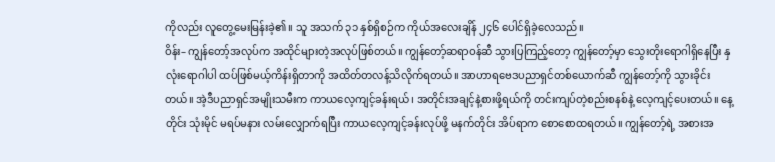ကိုလည်း လူတွေ့မေးမြန်းခဲ့၏။ သူ အသက် ၃၁ နှစ်ရှိစဉ်က ကိုယ်အလေးချိန် ၂၄၆ ပေါင်ရှိခဲ့လေသည်။
ဝိန်း– ကျွန်တော့်အလုပ်က အထိုင်များတဲ့အလုပ်ဖြစ်တယ်။ ကျွန်တော့်ဆရာဝန်ဆီ သွားပြကြည့်တော့ ကျွန်တော့်မှာ သွေးတိုးရောဂါရှိနေပြီး နှလုံးရောဂါပါ ထပ်ဖြစ်မယ့်ကိန်းရှိတာကို အထိတ်တလန့်သိလိုက်ရတယ်။ အာဟာရဗေဒပညာရှင်တစ်ယောက်ဆီ ကျွန်တော့်ကို သွားခိုင်းတယ်။ အဲ့ဒီပညာရှင်အမျိုးသမီးက ကာယလေ့ကျင့်ခန်းရယ်၊ အတိုင်းအချင့်နဲ့စားဖို့ရယ်ကို တင်းကျပ်တဲ့စည်းစနစ်နဲ့ လေ့ကျင့်ပေးတယ်။ နေ့တိုင်း သုံးမိုင် မရပ်မနား လမ်းလျှောက်ရပြီး ကာယလေ့ကျင့်ခန်းလုပ်ဖို့ မနက်တိုင်း အိပ်ရာက စောစောထရတယ်။ ကျွန်တော့်ရဲ့ အစားအ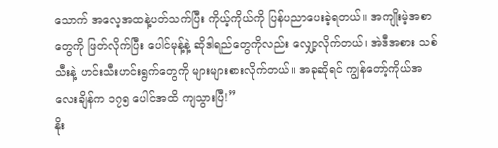သောက် အလေ့အထနဲ့ပတ်သက်ပြီး ကိုယ့်ကိုယ်ကို ပြန်ပညာပေးခဲ့ရတယ်။ အကျိုးမဲ့အစာတွေကို ဖြတ်လိုက်ပြီး ပေါင်မုန့်နဲ့ ဆိုဒါရည်တွေကိုလည်း လျှော့လိုက်တယ်၊ အဲဒီအစား သစ်သီးနဲ့ ဟင်းသီးဟင်းရွက်တွေကို များများစားလိုက်တယ်။ အခုဆိုရင် ကျွန်တော့်ကိုယ်အလေးချိန်က ၁၇၅ ပေါင်အထိ ကျသွားပြီ!”
နိုး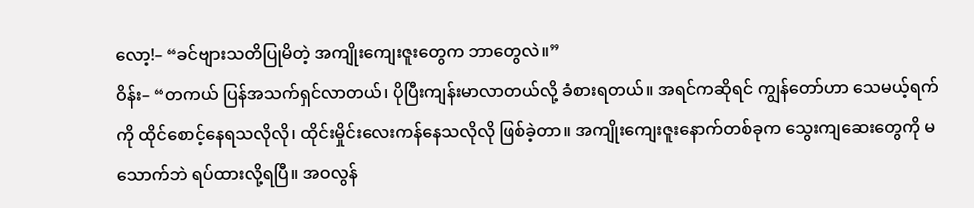လော့!– “ခင်ဗျားသတိပြုမိတဲ့ အကျိုးကျေးဇူးတွေက ဘာတွေလဲ။”
ဝိန်း– “တကယ် ပြန်အသက်ရှင်လာတယ်၊ ပိုပြီးကျန်းမာလာတယ်လို့ ခံစားရတယ်။ အရင်ကဆိုရင် ကျွန်တော်ဟာ သေမယ့်ရက်ကို ထိုင်စောင့်နေရသလိုလို၊ ထိုင်းမှိုင်းလေးကန်နေသလိုလို ဖြစ်ခဲ့တာ။ အကျိုးကျေးဇူးနောက်တစ်ခုက သွေးကျဆေးတွေကို မသောက်ဘဲ ရပ်ထားလို့ရပြီ။ အဝလွန်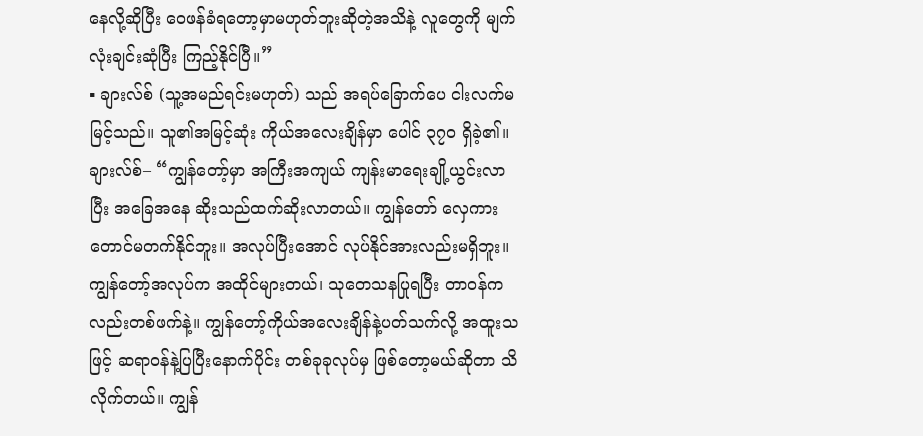နေလို့ဆိုပြီး ဝေဖန်ခံရတော့မှာမဟုတ်ဘူးဆိုတဲ့အသိနဲ့ လူတွေကို မျက်လုံးချင်းဆုံပြီး ကြည့်နိုင်ပြီ။”
▪ ချားလ်စ် (သူ့အမည်ရင်းမဟုတ်) သည် အရပ်ခြောက်ပေ ငါးလက်မမြင့်သည်။ သူ၏အမြင့်ဆုံး ကိုယ်အလေးချိန်မှာ ပေါင် ၃၇၀ ရှိခဲ့၏။
ချားလ်စ်– “ကျွန်တော့်မှာ အကြီးအကျယ် ကျန်းမာရေးချို့ယွင်းလာပြီး အခြေအနေ ဆိုးသည်ထက်ဆိုးလာတယ်။ ကျွန်တော် လှေကားတောင်မတက်နိုင်ဘူး။ အလုပ်ပြီးအောင် လုပ်နိုင်အားလည်းမရှိဘူး။ ကျွန်တော့်အလုပ်က အထိုင်များတယ်၊ သုတေသနပြုရပြီး တာဝန်ကလည်းတစ်ဖက်နဲ့။ ကျွန်တော့်ကိုယ်အလေးချိန်နဲ့ပတ်သက်လို့ အထူးသဖြင့် ဆရာဝန်နဲ့ပြပြီးနောက်ပိုင်း တစ်ခုခုလုပ်မှ ဖြစ်တော့မယ်ဆိုတာ သိလိုက်တယ်။ ကျွန်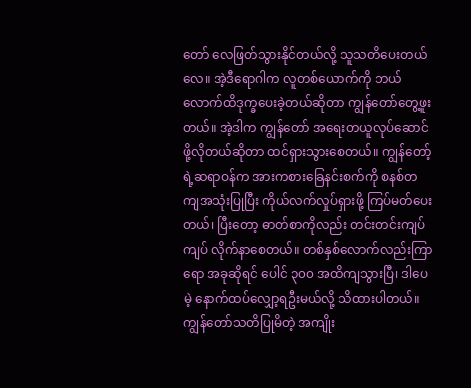တော် လေဖြတ်သွားနိုင်တယ်လို့ သူသတိပေးတယ်လေ။ အဲ့ဒီရောဂါက လူတစ်ယောက်ကို ဘယ်လောက်ထိဒုက္ခပေးခဲ့တယ်ဆိုတာ ကျွန်တော်တွေ့ဖူးတယ်။ အဲ့ဒါက ကျွန်တော် အရေးတယူလုပ်ဆောင်ဖို့လိုတယ်ဆိုတာ ထင်ရှားသွားစေတယ်။ ကျွန်တော့်ရဲ့ဆရာဝန်က အားကစားခြေနင်းစက်ကို စနစ်တကျအသုံးပြုပြီး ကိုယ်လက်လှုပ်ရှားဖို့ ကြပ်မတ်ပေးတယ်၊ ပြီးတော့ ဓာတ်စာကိုလည်း တင်းတင်းကျပ်ကျပ် လိုက်နာစေတယ်။ တစ်နှစ်လောက်လည်းကြာရော အခုဆိုရင် ပေါင် ၃၀၀ အထိကျသွားပြီ၊ ဒါပေမဲ့ နောက်ထပ်လျှော့ရဦးမယ်လို့ သိထားပါတယ်။ ကျွန်တော်သတိပြုမိတဲ့ အကျိုး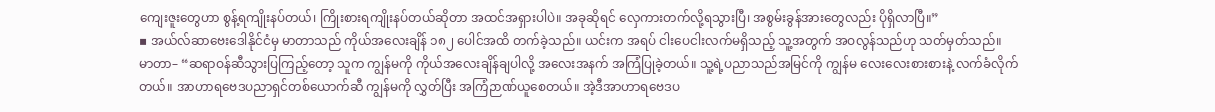ကျေးဇူးတွေဟာ စွန့်ရကျိုးနပ်တယ်၊ ကြိုးစားရကျိုးနပ်တယ်ဆိုတာ အထင်အရှားပါပဲ။ အခုဆိုရင် လှေကားတက်လို့ရသွားပြီ၊ အစွမ်းခွန်အားတွေလည်း ပိုရှိလာပြီ။”
▪ အယ်လ်ဆာဗေးဒေါနိုင်ငံမှ မာတာသည် ကိုယ်အလေးချိန် ၁၈၂ ပေါင်အထိ တက်ခဲ့သည်။ ယင်းက အရပ် ငါးပေငါးလက်မရှိသည့် သူ့အတွက် အဝလွန်သည်ဟု သတ်မှတ်သည်။
မာတာ– “ဆရာဝန်ဆီသွားပြကြည့်တော့ သူက ကျွန်မကို ကိုယ်အလေးချိန်ချပါလို့ အလေးအနက် အကြံပြုခဲ့တယ်။ သူ့ရဲ့ပညာသည်အမြင်ကို ကျွန်မ လေးလေးစားစားနဲ့ လက်ခံလိုက်တယ်။ အာဟာရဗေဒပညာရှင်တစ်ယောက်ဆီ ကျွန်မကို လွှတ်ပြီး အကြံဉာဏ်ယူစေတယ်။ အဲ့ဒီအာဟာရဗေဒပ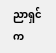ညာရှင်က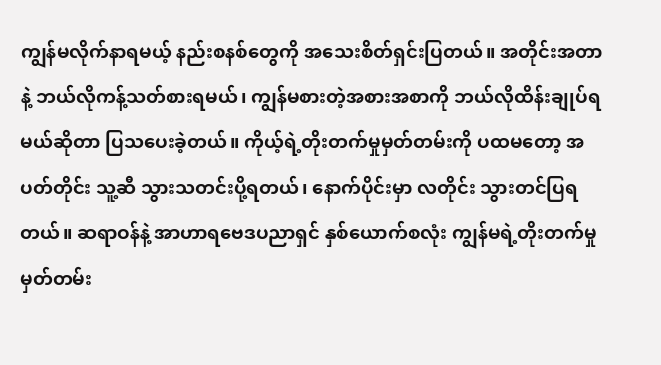ကျွန်မလိုက်နာရမယ့် နည်းစနစ်တွေကို အသေးစိတ်ရှင်းပြတယ်။ အတိုင်းအတာနဲ့ ဘယ်လိုကန့်သတ်စားရမယ်၊ ကျွန်မစားတဲ့အစားအစာကို ဘယ်လိုထိန်းချုပ်ရမယ်ဆိုတာ ပြသပေးခဲ့တယ်။ ကိုယ့်ရဲ့တိုးတက်မှုမှတ်တမ်းကို ပထမတော့ အပတ်တိုင်း သူ့ဆီ သွားသတင်းပို့ရတယ်၊ နောက်ပိုင်းမှာ လတိုင်း သွားတင်ပြရတယ်။ ဆရာဝန်နဲ့ အာဟာရဗေဒပညာရှင် နှစ်ယောက်စလုံး ကျွန်မရဲ့တိုးတက်မှုမှတ်တမ်း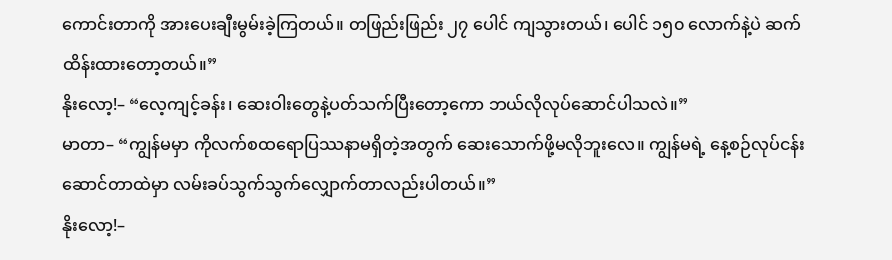ကောင်းတာကို အားပေးချီးမွမ်းခဲ့ကြတယ်။ တဖြည်းဖြည်း ၂၇ ပေါင် ကျသွားတယ်၊ ပေါင် ၁၅၀ လောက်နဲ့ပဲ ဆက်ထိန်းထားတော့တယ်။”
နိုးလော့!– “လေ့ကျင့်ခန်း၊ ဆေးဝါးတွေနဲ့ပတ်သက်ပြီးတော့ကော ဘယ်လိုလုပ်ဆောင်ပါသလဲ။”
မာတာ– “ကျွန်မမှာ ကိုလက်စထရောပြဿနာမရှိတဲ့အတွက် ဆေးသောက်ဖို့မလိုဘူးလေ။ ကျွန်မရဲ့ နေ့စဉ်လုပ်ငန်းဆောင်တာထဲမှာ လမ်းခပ်သွက်သွက်လျှောက်တာလည်းပါတယ်။”
နိုးလော့!–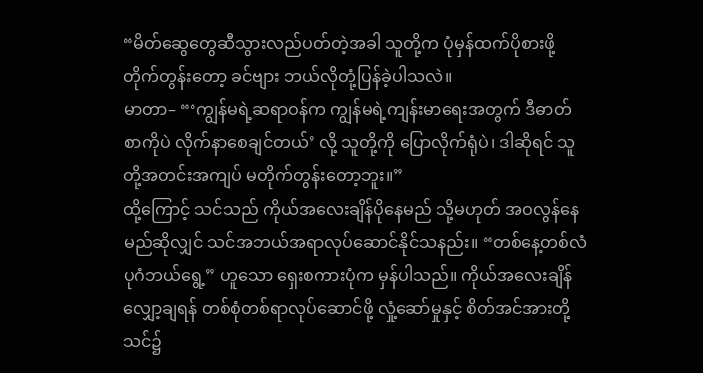“မိတ်ဆွေတွေဆီသွားလည်ပတ်တဲ့အခါ သူတို့က ပုံမှန်ထက်ပိုစားဖို့ တိုက်တွန်းတော့ ခင်ဗျား ဘယ်လိုတုံ့ပြန်ခဲ့ပါသလဲ။
မာတာ– “‘ကျွန်မရဲ့ဆရာဝန်က ကျွန်မရဲ့ကျန်းမာရေးအတွက် ဒီဓာတ်စာကိုပဲ လိုက်နာစေချင်တယ်’ လို့ သူတို့ကို ပြောလိုက်ရုံပဲ၊ ဒါဆိုရင် သူတို့အတင်းအကျပ် မတိုက်တွန်းတော့ဘူး။”
ထို့ကြောင့် သင်သည် ကိုယ်အလေးချိန်ပိုနေမည် သို့မဟုတ် အဝလွန်နေမည်ဆိုလျှင် သင်အဘယ်အရာလုပ်ဆောင်နိုင်သနည်း။ “တစ်နေ့တစ်လံ ပုဂံဘယ်ရွေ့” ဟူသော ရှေးစကားပုံက မှန်ပါသည်။ ကိုယ်အလေးချိန်လျှော့ချရန် တစ်စုံတစ်ရာလုပ်ဆောင်ဖို့ လှုံ့ဆော်မှုနှင့် စိတ်အင်အားတို့ သင်၌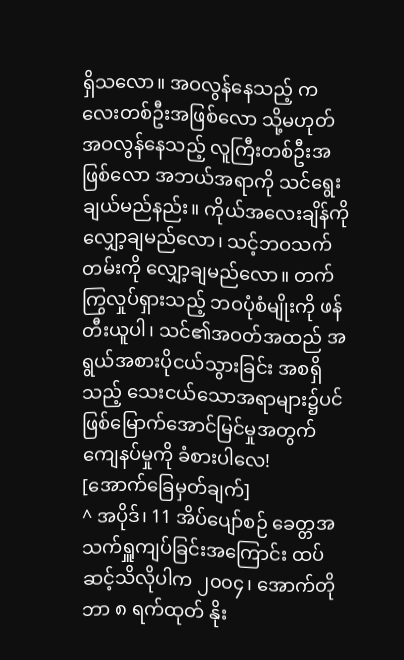ရှိသလော။ အဝလွန်နေသည့် ကလေးတစ်ဦးအဖြစ်လော သို့မဟုတ် အဝလွန်နေသည့် လူကြီးတစ်ဦးအဖြစ်လော အဘယ်အရာကို သင်ရွေးချယ်မည်နည်း။ ကိုယ်အလေးချိန်ကို လျှော့ချမည်လော၊ သင့်ဘဝသက်တမ်းကို လျှော့ချမည်လော။ တက်ကြွလှုပ်ရှားသည့် ဘဝပုံစံမျိုးကို ဖန်တီးယူပါ၊ သင်၏အဝတ်အထည် အရွယ်အစားပိုငယ်သွားခြင်း အစရှိသည့် သေးငယ်သောအရာများ၌ပင် ဖြစ်မြောက်အောင်မြင်မှုအတွက် ကျေနပ်မှုကို ခံစားပါလေ!
[အောက်ခြေမှတ်ချက်]
^ အပိုဒ်၊ 11 အိပ်ပျော်စဉ် ခေတ္တအသက်ရှူကျပ်ခြင်းအကြောင်း ထပ်ဆင့်သိလိုပါက ၂၀၀၄၊ အောက်တိုဘာ ၈ ရက်ထုတ် နိုး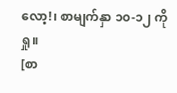လော့!၊ စာမျက်နှာ ၁၀-၁၂ ကိုရှု။
[စာ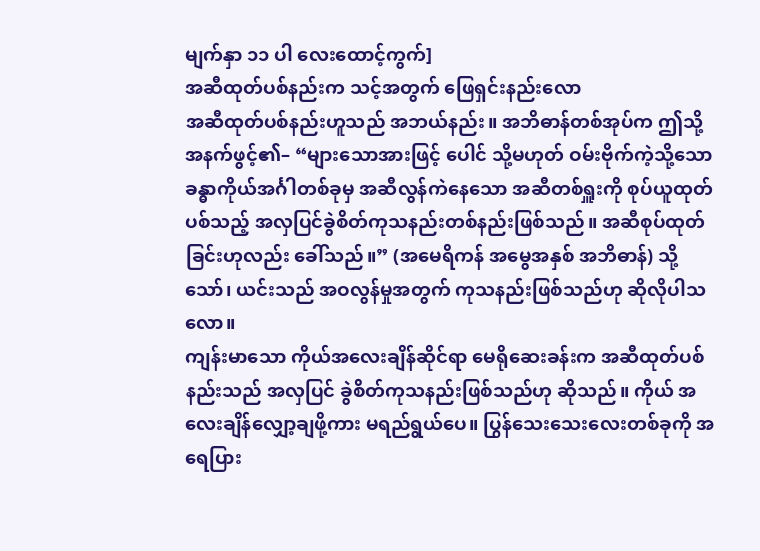မျက်နှာ ၁၁ ပါ လေးထောင့်ကွက်]
အဆီထုတ်ပစ်နည်းက သင့်အတွက် ဖြေရှင်းနည်းလော
အဆီထုတ်ပစ်နည်းဟူသည် အဘယ်နည်း။ အဘိဓာန်တစ်အုပ်က ဤသို့အနက်ဖွင့်၏– “များသောအားဖြင့် ပေါင် သို့မဟုတ် ဝမ်းဗိုက်ကဲ့သို့သော ခန္ဓာကိုယ်အင်္ဂါတစ်ခုမှ အဆီလွန်ကဲနေသော အဆီတစ်ရှူးကို စုပ်ယူထုတ်ပစ်သည့် အလှပြင်ခွဲစိတ်ကုသနည်းတစ်နည်းဖြစ်သည်။ အဆီစုပ်ထုတ်ခြင်းဟုလည်း ခေါ်သည်။” (အမေရိကန် အမွေအနှစ် အဘိဓာန်) သို့သော်၊ ယင်းသည် အဝလွန်မှုအတွက် ကုသနည်းဖြစ်သည်ဟု ဆိုလိုပါသလော။
ကျန်းမာသော ကိုယ်အလေးချိန်ဆိုင်ရာ မေရိုဆေးခန်းက အဆီထုတ်ပစ်နည်းသည် အလှပြင် ခွဲစိတ်ကုသနည်းဖြစ်သည်ဟု ဆိုသည်။ ကိုယ် အလေးချိန်လျှော့ချဖို့ကား မရည်ရွယ်ပေ။ ပြွန်သေးသေးလေးတစ်ခုကို အရေပြား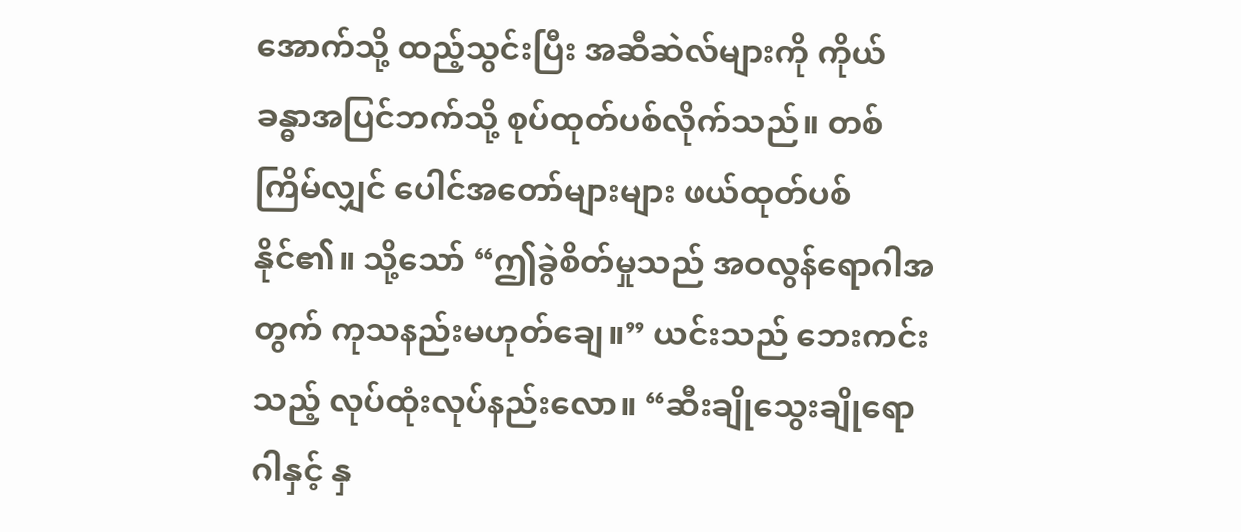အောက်သို့ ထည့်သွင်းပြီး အဆီဆဲလ်များကို ကိုယ်ခန္ဓာအပြင်ဘက်သို့ စုပ်ထုတ်ပစ်လိုက်သည်။ တစ်ကြိမ်လျှင် ပေါင်အတော်များများ ဖယ်ထုတ်ပစ်နိုင်၏။ သို့သော် “ဤခွဲစိတ်မှုသည် အဝလွန်ရောဂါအတွက် ကုသနည်းမဟုတ်ချေ။” ယင်းသည် ဘေးကင်းသည့် လုပ်ထုံးလုပ်နည်းလော။ “ဆီးချိုသွေးချိုရောဂါနှင့် နှ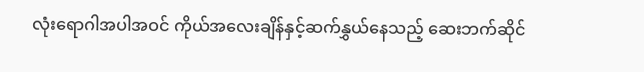လုံးရောဂါအပါအဝင် ကိုယ်အလေးချိန်နှင့်ဆက်နွှယ်နေသည့် ဆေးဘက်ဆိုင်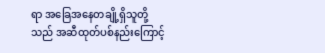ရာ အခြေအနေတချို့ရှိသူတို့သည် အဆီထုတ်ပစ်နည်းကြောင့်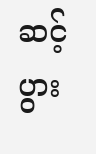ဆင့်ပွား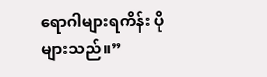ရောဂါများရကိန်း ပိုများသည်။”